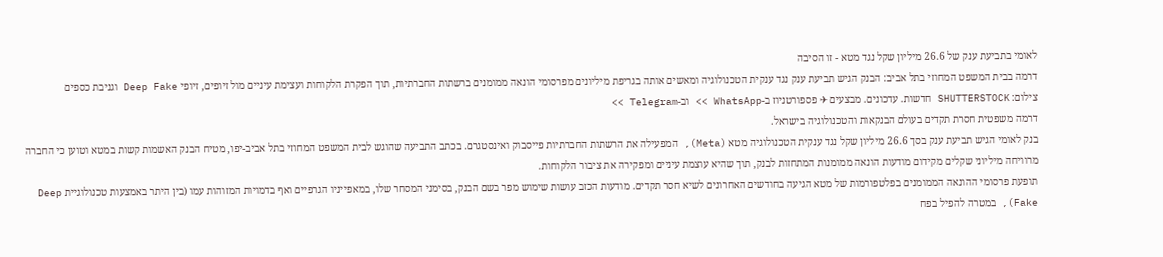לאומי בתביעת ענק של 26.6 מיליון שקל נגד מטא - זו הסיבה
דרמה בבית המשפט המחוזי בתל אביב: הבנק הגיש תביעת ענק נגד ענקית הטכנולוגיה ומאשים אותה בגריפת מיליונים מפרסומי הונאה ממומנים ברשתות החברתיות, תוך הפקרת הלקוחות ועצימת עיניים מול זיופים, זיופי Deep Fake וגניבת כספים
צילום: SHUTTERSTOCK חדשות. עדכונים. מבצעים ✈ פספורטניוז ב-WhatsApp >> וב-Telegram >>
דרמה משפטית חסרת תקדים בעולם הבנקאות והטכנולוגיה בישראל.
בנק לאומי הגיש תביעת ענק בסך 26.6 מיליון שקל נגד ענקית הטכנולוגיה מטא (Meta), המפעילה את הרשתות החברתיות פייסבוק ואינסטגרם. בכתב התביעה שהוגש לבית המשפט המחוזי בתל אביב-יפו, מטיח הבנק האשמות קשות במטא וטוען כי החברה מרוויחה מיליוני שקלים מקידום מודעות הונאה ממומנות המתחזות לבנק, תוך שהיא עוצמת עיניים ומפקירה את ציבור הלקוחות.
תופעת פרסומי ההונאה הממומנים בפלטפורמות של מטא הגיעה בחודשים האחרונים לשיא חסר תקדים. מודעות הכזב עושות שימוש מפר בשם הבנק, בסימני המסחר שלו, במאפייניו הגרפיים ואף בדמויות המזוהות עמו (בין היתר באמצעות טכנולוגיית Deep Fake), במטרה להפיל בפח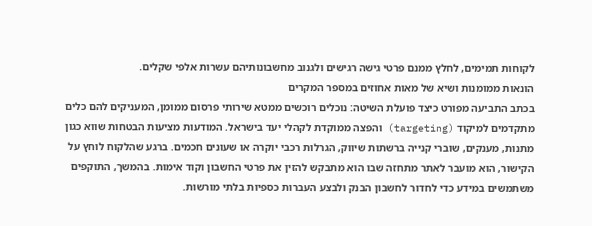לקוחות תמימים, לחלץ ממנם פרטי גישה רגישים ולגנוב מחשבונותיהם עשרות אלפי שקלים.
הונאות ממומנות ושיא של מאות אחוזים במספר המקרים
בכתב התביעה מפורט כיצד פועלת השיטה: נוכלים רוכשים ממטא שירותי פרסום ממומן, המעניקים להם כלים מתקדמים למיקוד (targeting) והפצה ממוקדת לקהלי יעד בישראל. המודעות מציעות הבטחות שווא כגון מתנות, מענקים, שוברי קנייה ברשתות שיווק, הגרלות רכבי יוקרה או שעונים חכמים. ברגע שהלקוח לוחץ על הקישור, הוא מועבר לאתר מתחזה שבו הוא מתבקש להזין את פרטי החשבון וקוד אימות. בהמשך, התוקפים משתמשים במידע כדי לחדור לחשבון הבנק ולבצע העברות כספיות בלתי מורשות.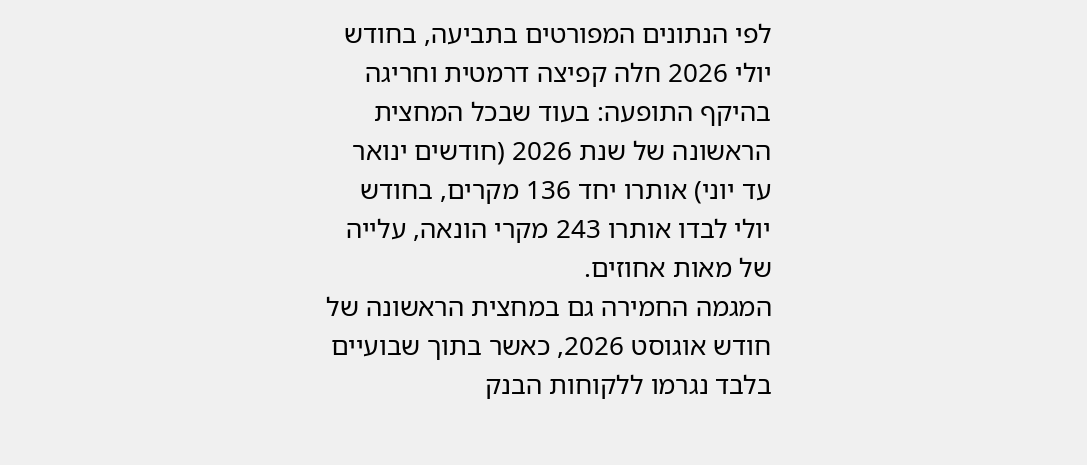לפי הנתונים המפורטים בתביעה, בחודש יולי 2026 חלה קפיצה דרמטית וחריגה בהיקף התופעה: בעוד שבכל המחצית הראשונה של שנת 2026 (חודשים ינואר עד יוני) אותרו יחד 136 מקרים, בחודש יולי לבדו אותרו 243 מקרי הונאה, עלייה של מאות אחוזים.
המגמה החמירה גם במחצית הראשונה של חודש אוגוסט 2026, כאשר בתוך שבועיים בלבד נגרמו ללקוחות הבנק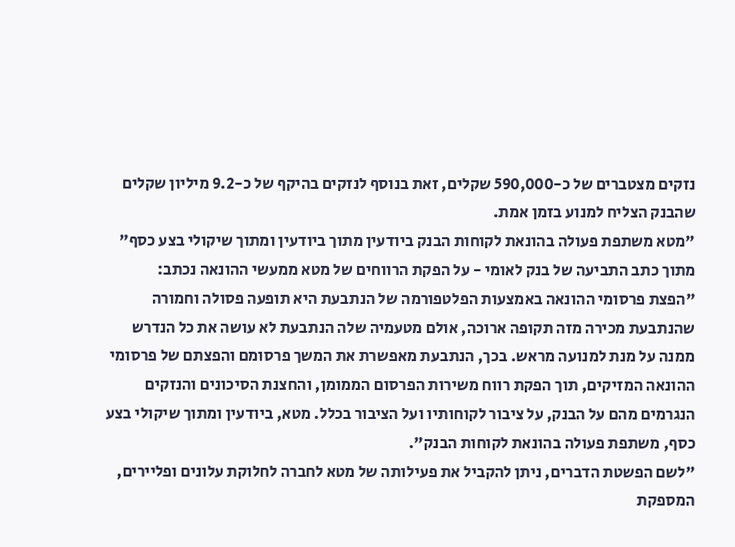נזקים מצטברים של כ-590,000 שקלים, זאת בנוסף לנזקים בהיקף של כ-9.2 מיליון שקלים שהבנק הצליח למנוע בזמן אמת.
"מטא משתפת פעולה בהונאת לקוחות הבנק ביודעין מתוך ביודעין ומתוך שיקולי בצע כסף"
מתוך כתב התביעה של בנק לאומי - על הפקת הרווחים של מטא ממעשי ההונאה נכתב:
"הפצת פרסומי ההונאה באמצעות הפלטפורמה של הנתבעת היא תופעה פסולה וחמורה שהנתבעת מכירה מזה תקופה ארוכה, אולם מטעמיה שלה הנתבעת לא עושה את כל הנדרש ממנה על מנת למנועה מראש. בכך, הנתבעת מאפשרת את המשך פרסומם והפצתם של פרסומי ההונאה המזיקים, תוך הפקת רווח משירות הפרסום הממומן, והחצנת הסיכונים והנזקים הנגרמים מהם על הבנק, על ציבור לקוחותיו ועל הציבור בכלל. מטא, ביודעין ומתוך שיקולי בצע כסף, משתפת פעולה בהונאת לקוחות הבנק".
"לשם הפשטת הדברים, ניתן להקביל את פעילותה של מטא לחברה לחלוקת עלונים ופליירים, המספקת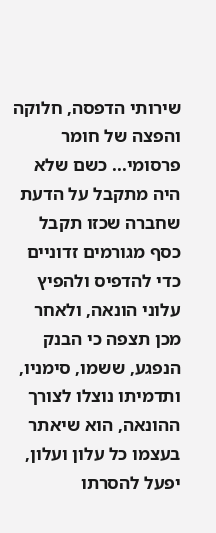שירותי הדפסה, חלוקה והפצה של חומר פרסומי... כשם שלא היה מתקבל על הדעת שחברה שכזו תקבל כסף מגורמים זדוניים כדי להדפיס ולהפיץ עלוני הונאה, ולאחר מכן תצפה כי הבנק הנפגע, ששמו, סימניו, ותדמיתו נוצלו לצורך ההונאה, הוא שיאתר בעצמו כל עלון ועלון, יפעל להסרתו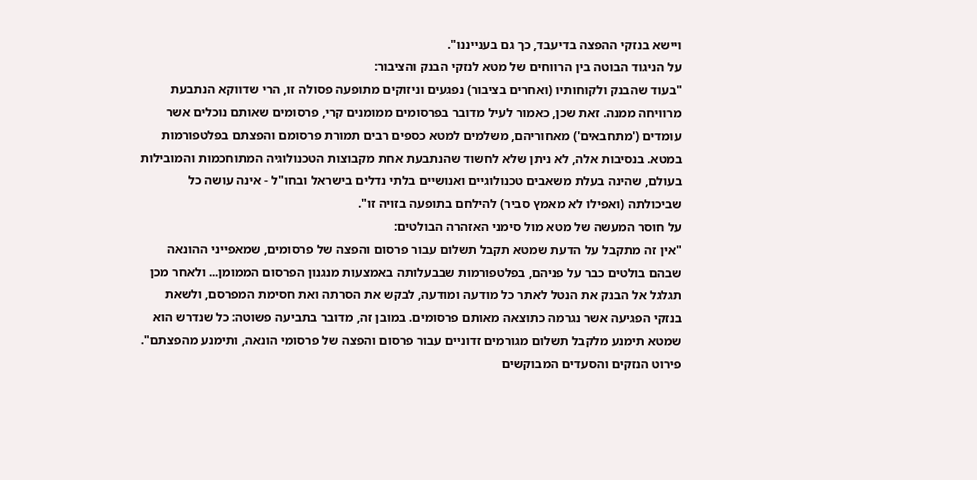ויישא בנזקי ההפצה בדיעבד, כך גם בענייננו".
על הניגוד הבוטה בין הרווחים של מטא לנזקי הבנק והציבור:
"בעוד שהבנק ולקוחותיו (ואחרים בציבור) נפגעים וניזוקים מתופעה פסולה זו, הרי שדווקא הנתבעת מרוויחה ממנה. זאת שכן, כאמור לעיל מדובר בפרסומים ממומנים קרי, פרסומים שאותם נוכלים אשר עומדים ('מתחבאים') מאחוריהם, משלמים למטא כספים רבים תמורת פרסומם והפצתם בפלטפורמות במטא. בנסיבות אלה, לא ניתן שלא לחשוד שהנתבעת אחת מקבוצות הטכנולוגיה המתוחכמות והמובילות בעולם, שהינה בעלת משאבים טכנולוגיים ואנושיים בלתי נדלים בישראל ובחו"ל - אינה עושה כל שביכולתה (ואפילו לא מאמץ סביר) להילחם בתופעה בזויה זו".
על חוסר המעשה של מטא מול סימני האזהרה הבולטים:
"אין זה מתקבל על הדעת שמטא תקבל תשלום עבור פרסום והפצה של פרסומים, שמאפייני ההונאה שבהם בולטים כבר על פניהם, בפלטפורמות שבבעלותה באמצעות מנגנון הפרסום הממומן... ולאחר מכן תגלגל אל הבנק את הנטל לאתר כל מודעה ומודעה, לבקש את הסרתה ואת חסימת המפרסם, ולשאת בנזקי הפגיעה אשר נגרמה כתוצאה מאותם פרסומים. במובן זה, מדובר בתביעה פשוטה: כל שנדרש הוא שמטא תימנע מלקבל תשלום מגורמים זדוניים עבור פרסום והפצה של פרסומי הונאה, ותימנע מהפצתם".
פירוט הנזקים והסעדים המבוקשים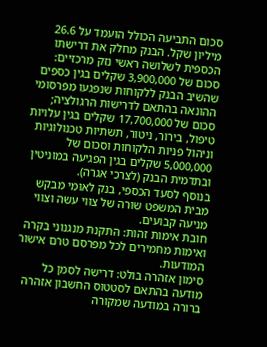סכום התביעה הכולל הועמד על 26.6 מיליון שקל. הבנק מחלק את דרישתו הכספית לשלושה ראשי נזק מרכזיים: סכום של 3,900,000 שקלים בגין כספים שהשיב הבנק ללקוחות שנפגעו מפרסומי ההונאה בהתאם לדרישות הרגולציה; סכום של 17,700,000 שקלים בגין עלויות טיפול, בירור, ניטור, תשתיות טכנולוגיות וניהול פניות הלקוחות וסכום של 5,000,000 שקלים בגין הפגיעה במוניטין ובתדמית הבנק (לצרכי אגרה).
בנוסף לסעד הכספי, בנק לאומי מבקש מבית המשפט שורה של צווי עשה וצווי מניעה קבועים.
חובת אימות זהות: התקנת מנגנוני בקרה ואימות מחמירים לכל מפרסם טרם אישור המודעות.
סימון אזהרה בולט: דרישה לסמן כל מודעה בהתאם לסטטוס החשבון אזהרה ברורה במודעה שמקורה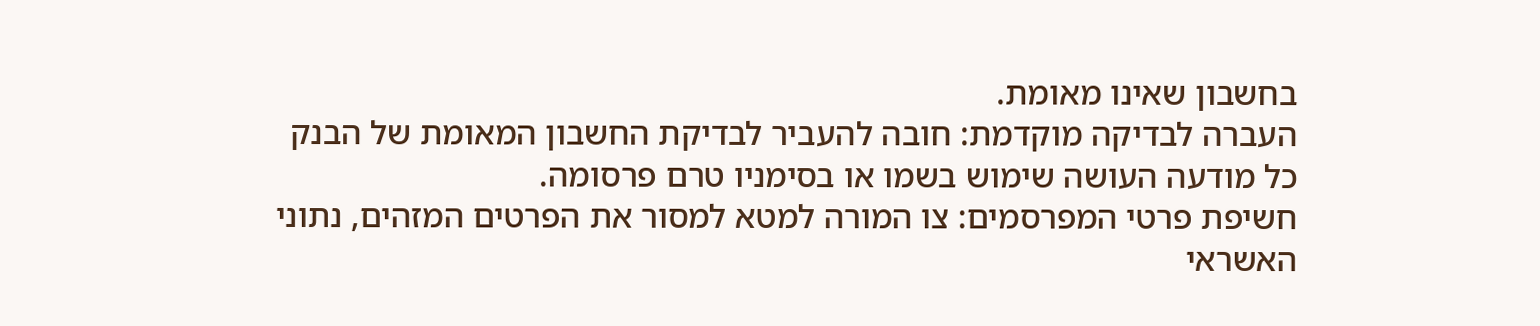בחשבון שאינו מאומת.
העברה לבדיקה מוקדמת: חובה להעביר לבדיקת החשבון המאומת של הבנק כל מודעה העושה שימוש בשמו או בסימניו טרם פרסומה.
חשיפת פרטי המפרסמים: צו המורה למטא למסור את הפרטים המזהים, נתוני האשראי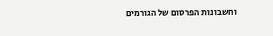וחשבונות הפרסום של הגורמים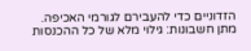הזדוניים כדי להעבירם לגורמי האכיפה.
מתן חשבונות: גילוי מלא של כל ההכנסות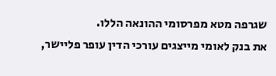שגרפה מטא מפרסומי ההונאה הללו.
את בנק לאומי מייצגים עורכי הדין עופר פליישר,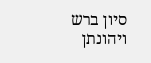סיון ברש ויהונתן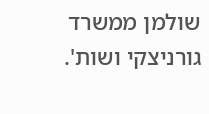שולמן ממשרד גורניצקי ושות'.